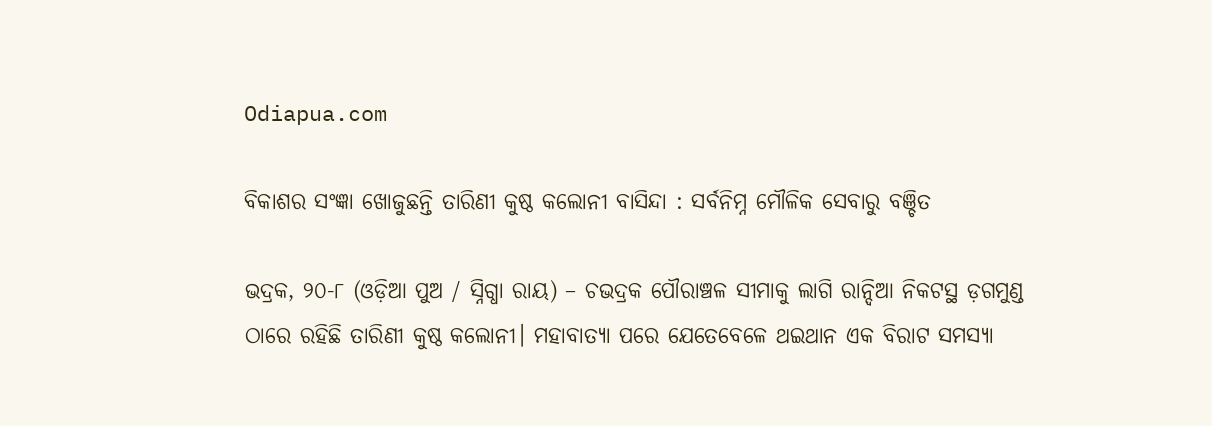Odiapua.com

ବିକାଶର ସଂଜ୍ଞା ଖୋଜୁଛନ୍ତି ତାରିଣୀ କୁଷ୍ଠ କଲୋନୀ ବାସିନ୍ଦା : ସର୍ବନିମ୍ନ ମୌଳିକ ସେବାରୁ ବଞ୍ଚିତ

ଭଦ୍ରକ, ୨୦-୮ (ଓଡ଼ିଆ ପୁଅ / ସ୍ନିଗ୍ଧା ରାୟ) – ଚଭଦ୍ରକ ପୌରାଞ୍ଚଳ ସୀମାକୁ ଲାଗି ରାନ୍ଦିଆ ନିକଟସ୍ଥ ଡ଼ଗମୁଣ୍ଡ ଠାରେ ରହିଛି ତାରିଣୀ କୁଷ୍ଠ କଲୋନୀ। ମହାବାତ୍ୟା ପରେ ଯେତେବେଳେ ଥଇଥାନ ଏକ ବିରାଟ ସମସ୍ୟା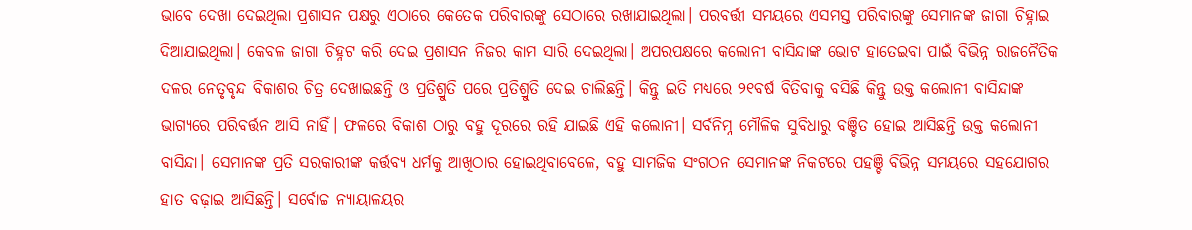ଭାବେ ଦେଖା ଦେଇଥିଲା ପ୍ରଶାସନ ପକ୍ଷରୁ ଏଠାରେ କେତେକ ପରିବାରଙ୍କୁ ସେଠାରେ ରଖାଯାଇଥିଲା। ପରବର୍ତ୍ତୀ ସମୟରେ ଏସମସ୍ତ ପରିବାରଙ୍କୁ ସେମାନଙ୍କ ଜାଗା ଚିହ୍ନାଇ ଦିଆଯାଇଥିଲା। କେବଳ ଜାଗା ଚିହ୍ନଟ କରି ଦେଇ ପ୍ରଶାସନ ନିଜର କାମ ସାରି ଦେଇଥିଲା। ଅପରପକ୍ଷରେ କଲୋନୀ ବାସିନ୍ଦାଙ୍କ ଭୋଟ ହାତେଇବା ପାଇଁ ବିଭିନ୍ନ ରାଜନୈତିକ ଦଳର ନେତୃବୃନ୍ଦ ବିକାଶର ଚିତ୍ର ଦେଖାଇଛନ୍ତି ଓ ପ୍ରତିଶ୍ରୁତି ପରେ ପ୍ରତିଶ୍ରୁତି ଦେଇ ଚାଲିଛନ୍ତି। କିନ୍ତୁ ଇତି ମଧ୍ୟରେ ୨୧ବର୍ଷ ବିତିବାକୁ ବସିଛି କିନ୍ତୁ ଉକ୍ତ କଲୋନୀ ବାସିନ୍ଦାଙ୍କ ଭାଗ୍ୟରେ ପରିବର୍ତ୍ତନ ଆସି ନାହିଁ। ଫଳରେ ବିକାଶ ଠାରୁ ବହୁ ଦୂରରେ ରହି ଯାଇଛି ଏହି କଲୋନୀ। ସର୍ବନିମ୍ନ ମୌଳିକ ସୁବିଧାରୁ ବଞ୍ଚିତ ହୋଇ ଆସିଛନ୍ତି ଉକ୍ତ କଲୋନୀ ବାସିନ୍ଦା। ସେମାନଙ୍କ ପ୍ରତି ସରକାରୀଙ୍କ କର୍ତ୍ତବ୍ୟ ଧର୍ମକୁ ଆଖିଠାର ହୋଇଥିବାବେଳେ, ବହୁ ସାମଜିକ ସଂଗଠନ ସେମାନଙ୍କ ନିକଟରେ ପହଞ୍ଚି ବିଭିନ୍ନ ସମୟରେ ସହଯୋଗର ହାତ ବଢ଼ାଇ ଆସିଛନ୍ତି। ସର୍ବୋଚ୍ଚ ନ୍ୟାୟାଳୟର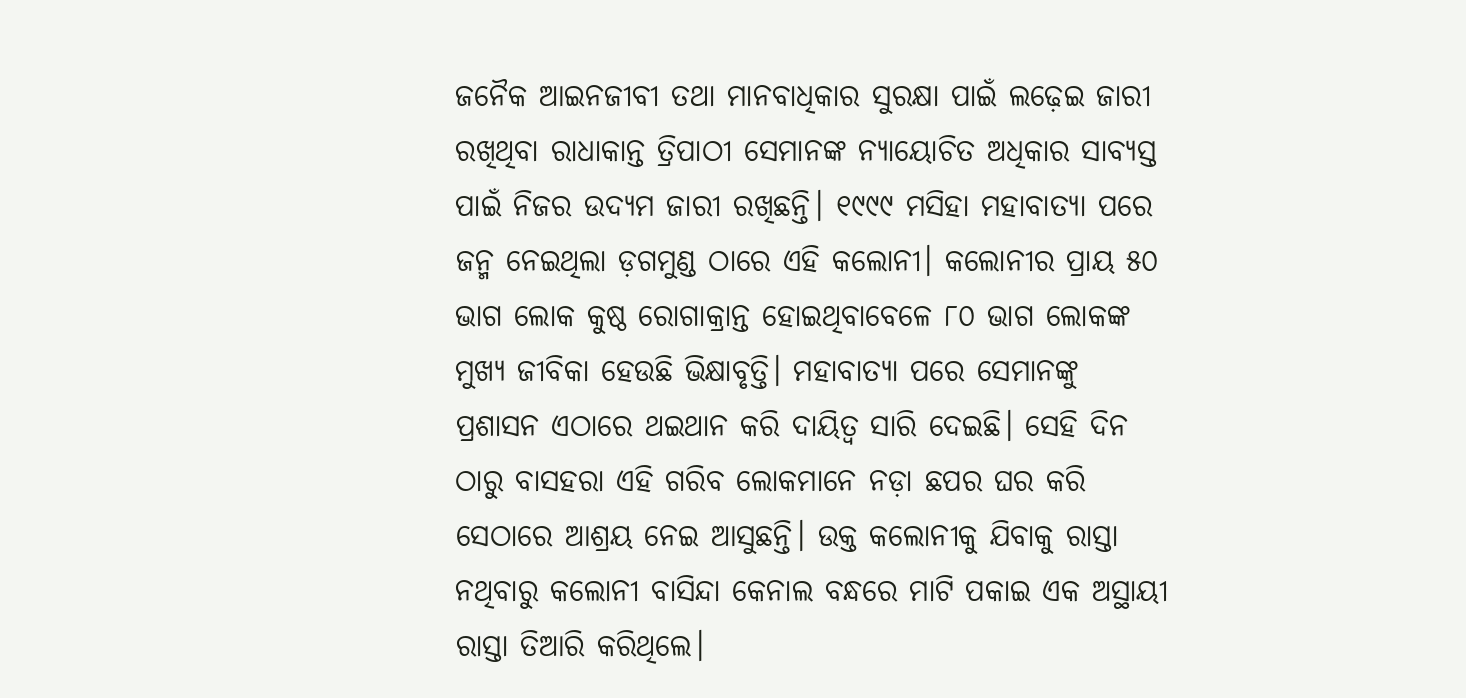ଜନୈକ ଆଇନଜୀବୀ ତଥା ମାନବାଧିକାର ସୁରକ୍ଷା ପାଇଁ ଲଢ଼େଇ ଜାରୀ ରଖିଥିବା ରାଧାକାନ୍ତ ତ୍ରିପାଠୀ ସେମାନଙ୍କ ନ୍ୟାୟୋଚିତ ଅଧିକାର ସାବ୍ୟସ୍ତ ପାଇଁ ନିଜର ଉଦ୍ୟମ ଜାରୀ ରଖିଛନ୍ତି। ୧୯୯୯ ମସିହା ମହାବାତ୍ୟା ପରେ ଜନ୍ମ ନେଇଥିଲା ଡ଼ଗମୁଣ୍ଡ ଠାରେ ଏହି କଲୋନୀ। କଲୋନୀର ପ୍ରାୟ ୫୦ ଭାଗ ଲୋକ କୁଷ୍ଠ ରୋଗାକ୍ରାନ୍ତ ହୋଇଥିବାବେଳେ ୮୦ ଭାଗ ଲୋକଙ୍କ ମୁଖ୍ୟ ଜୀବିକା ହେଉଛି ଭିକ୍ଷାବୃତ୍ତି। ମହାବାତ୍ୟା ପରେ ସେମାନଙ୍କୁ ପ୍ରଶାସନ ଏଠାରେ ଥଇଥାନ କରି ଦାୟିତ୍ୱ ସାରି ଦେଇଛି। ସେହି ଦିନ ଠାରୁ ବାସହରା ଏହି ଗରିବ ଲୋକମାନେ ନଡ଼ା ଛପର ଘର କରି ସେଠାରେ ଆଶ୍ରୟ ନେଇ ଆସୁଛନ୍ତି। ଉକ୍ତ କଲୋନୀକୁ ଯିବାକୁ ରାସ୍ତା ନଥିବାରୁ କଲୋନୀ ବାସିନ୍ଦା କେନାଲ ବନ୍ଧରେ ମାଟି ପକାଇ ଏକ ଅସ୍ଥାୟୀ ରାସ୍ତା ତିଆରି କରିଥିଲେ।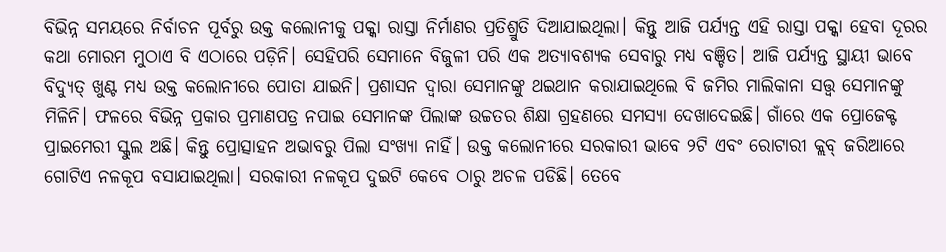ବିଭିନ୍ନ ସମୟରେ ନିର୍ବାଚନ ପୂର୍ବରୁ ଉକ୍ତ କଲୋନୀକୁ ପକ୍କା ରାସ୍ତା ନିର୍ମାଣର ପ୍ରତିଶ୍ରୁତି ଦିଆଯାଇଥିଲା। କିନ୍ତୁ ଆଜି ପର୍ଯ୍ୟନ୍ତ ଏହି ରାସ୍ତା ପକ୍କା ହେବା ଦୂରର କଥା ମୋରମ ମୁଠାଏ ବି ଏଠାରେ ପଡ଼ିନି। ସେହିପରି ସେମାନେ ବିଜୁଳୀ ପରି ଏକ ଅତ୍ୟାବଶ୍ୟକ ସେବାରୁ ମଧ୍ୟ ବଞ୍ଚିତ। ଆଜି ପର୍ଯ୍ୟନ୍ତ ସ୍ଥାୟୀ ଭାବେ ବିଦ୍ୟୁତ୍ ଖୁଣ୍ଟ ମଧ୍ୟ ଉକ୍ତ କଲୋନୀରେ ପୋତା ଯାଇନି। ପ୍ରଶାସନ ଦ୍ୱାରା ସେମାନଙ୍କୁ ଥଇଥାନ କରାଯାଇଥିଲେ ବି ଜମିର ମାଲିକାନା ସତ୍ତ୍ୱ ସେମାନଙ୍କୁ ମିଳିନି। ଫଳରେ ବିଭିନ୍ନ ପ୍ରକାର ପ୍ରମାଣପତ୍ର ନପାଇ ସେମାନଙ୍କ ପିଲାଙ୍କ ଉଚ୍ଚତର ଶିକ୍ଷା ଗ୍ରହଣରେ ସମସ୍ୟା ଦେଖାଦେଇଛି। ଗାଁରେ ଏକ ପ୍ରୋଜେକ୍ଟ ପ୍ରାଇମେରୀ ସ୍କୁଲ ଅଛି। କିନ୍ତୁ ପ୍ରୋତ୍ସାହନ ଅଭାବରୁ ପିଲା ସଂଖ୍ୟା ନାହିଁ। ଉକ୍ତ କଲୋନୀରେ ସରକାରୀ ଭାବେ ୨ଟି ଏବଂ ରୋଟାରୀ କ୍ଲବ୍ ଜରିଆରେ ଗୋଟିଏ ନଳକୂପ ବସାଯାଇଥିଲା। ସରକାରୀ ନଳକୂପ ଦୁଇଟି କେବେ ଠାରୁ ଅଚଳ ପଡିଛି। ତେବେ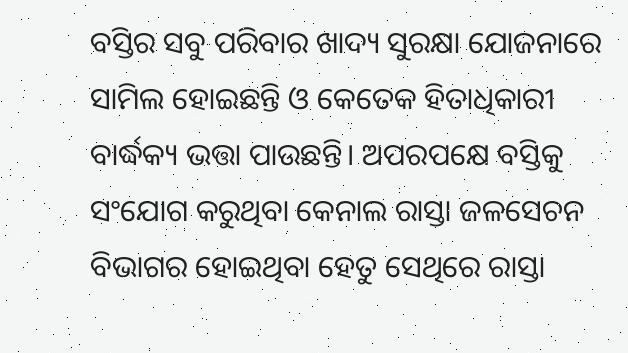ବସ୍ତିର ସବୁ ପରିବାର ଖାଦ୍ୟ ସୁରକ୍ଷା ଯୋଜନାରେ ସାମିଲ ହୋଇଛନ୍ତି ଓ କେତେକ ହିତାଧିକାରୀ ବାର୍ଦ୍ଧକ୍ୟ ଭତ୍ତା ପାଉଛନ୍ତି। ଅପରପକ୍ଷେ ବସ୍ତିକୁ ସଂଯୋଗ କରୁଥିବା କେନାଲ ରାସ୍ତା ଜଳସେଚନ ବିଭାଗର ହୋଇଥିବା ହେତୁ ସେଥିରେ ରାସ୍ତା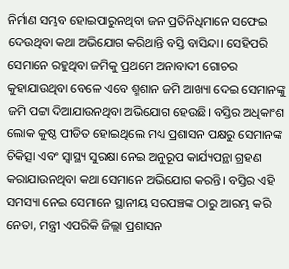ନିର୍ମାଣ ସମ୍ଭବ ହୋଇପାରୁନଥିବା ଜନ ପ୍ରତିନିଧିମାନେ ସଫେଇ ଦେଉଥିବା କଥା ଅଭିଯୋଗ କରିଥାନ୍ତି ବସ୍ତି ବାସିନ୍ଦା। ସେହିପରି ସେମାନେ ରହୁଥିବା ଜମିକୁ ପ୍ରଥମେ ଅନାବାଦୀ ଗୋଚର କୁହାଯାଉଥିବା ବେଳେ ଏବେ ଶ୍ମଶାନ ଜମି ଆଖ୍ୟା ଦେଇ ସେମାନଙ୍କୁ ଜମି ପଟ୍ଟା ଦିଆଯାଉନଥିବା ଅଭିଯୋଗ ହେଉଛି। ବସ୍ତିର ଅଧିକାଂଶ ଲୋକ କୁଷ୍ଠ ପୀଡିତ ହୋଇଥିଲେ ମଧ୍ୟ ପ୍ରଶାସନ ପକ୍ଷରୁ ସେମାନଙ୍କ ଚିକିତ୍ସା ଏବଂ ସ୍ୱାସ୍ଥ୍ୟ ସୁରକ୍ଷା ନେଇ ଅନୁରୂପ କାର୍ଯ୍ୟପନ୍ଥା ଗ୍ରହଣ କରାଯାଉନଥିବା କଥା ସେମାନେ ଅଭିଯୋଗ କରନ୍ତି। ବସ୍ତିର ଏହି ସମସ୍ୟା ନେଇ ସେମାନେ ସ୍ଥାନୀୟ ସରପଞ୍ଚଙ୍କ ଠାରୁ ଆରମ୍ଭ କରି ନେତା, ମନ୍ତ୍ରୀ ଏପରିକି ଜିଲ୍ଲା ପ୍ରଶାସନ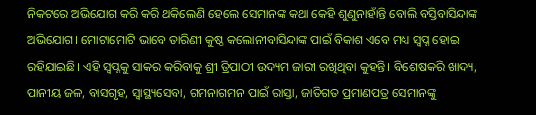ନିକଟରେ ଅଭିଯୋଗ କରି କରି ଥକିଲେଣି ହେଲେ ସେମାନଙ୍କ କଥା କେହି ଶୁଣୁନାହାଁନ୍ତି ବୋଲି ବସ୍ତିବାସିନ୍ଦାଙ୍କ ଅଭିଯୋଗ। ମୋଟାମୋଟି ଭାବେ ତାରିଣୀ କୁଷ୍ଠ କଲୋନୀବାସିନ୍ଦାଙ୍କ ପାଇଁ ବିକାଶ ଏବେ ମଧ୍ୟ ସ୍ୱପ୍ନ ହୋଇ ରହିଯାଇଛି। ଏହି ସ୍ୱପ୍ନକୁ ସାକର କରିବାକୁ ଶ୍ରୀ ତ୍ରିପାଠୀ ଉଦ୍ୟମ ଜାରୀ ରଖିଥିବା କୁହନ୍ତି। ବିଶେଷକରି ଖାଦ୍ୟ, ପାନୀୟ ଜଳ, ବାସଗୃହ, ସ୍ୱାସ୍ଥ୍ୟସେବା, ଗମନାଗମନ ପାଇଁ ରାସ୍ତା, ଜାତିଗତ ପ୍ରମାଣପତ୍ର ସେମାନଙ୍କୁ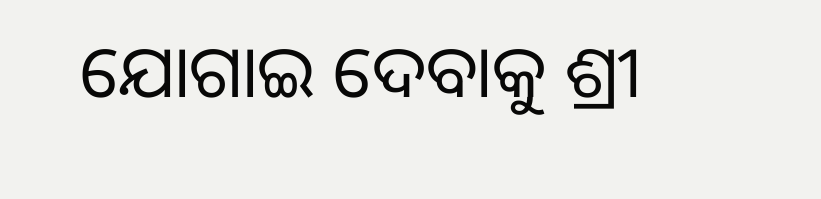ଯୋଗାଇ ଦେବାକୁ ଶ୍ରୀ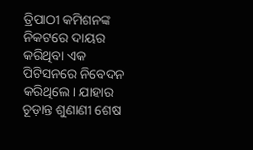ତ୍ରିପାଠୀ କମିଶନଙ୍କ ନିକଟରେ ଦାୟର କରିଥିବା ଏକ ପିଟିସନରେ ନିବେଦନ କରିଥିଲେ। ଯାହାର ଚୂଡ଼ାନ୍ତ ଶୁଣାଣୀ ଶେଷ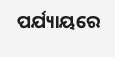ପର୍ଯ୍ୟାୟରେ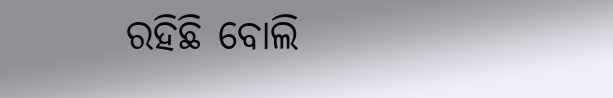ରହିଛି ବୋଲି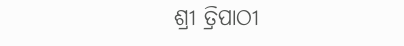ଶ୍ରୀ ତ୍ରିପାଠୀ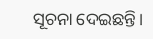ସୂଚନା ଦେଇଛନ୍ତି।